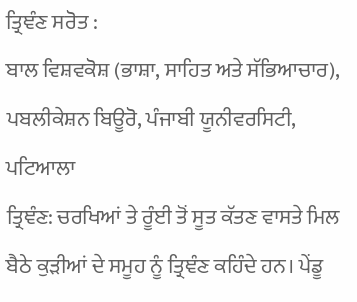ਤ੍ਰਿਞੰਣ ਸਰੋਤ :
ਬਾਲ ਵਿਸ਼ਵਕੋਸ਼ (ਭਾਸ਼ਾ, ਸਾਹਿਤ ਅਤੇ ਸੱਭਿਆਚਾਰ), ਪਬਲੀਕੇਸ਼ਨ ਬਿਊਰੋ, ਪੰਜਾਬੀ ਯੂਨੀਵਰਸਿਟੀ, ਪਟਿਆਲਾ
ਤ੍ਰਿਞੰਣ: ਚਰਖਿਆਂ ਤੇ ਰੂੰਈ ਤੋਂ ਸੂਤ ਕੱਤਣ ਵਾਸਤੇ ਮਿਲ ਬੈਠੇ ਕੁੜੀਆਂ ਦੇ ਸਮੂਹ ਨੂੰ ਤ੍ਰਿਞੰਣ ਕਹਿੰਦੇ ਹਨ। ਪੇਂਡੂ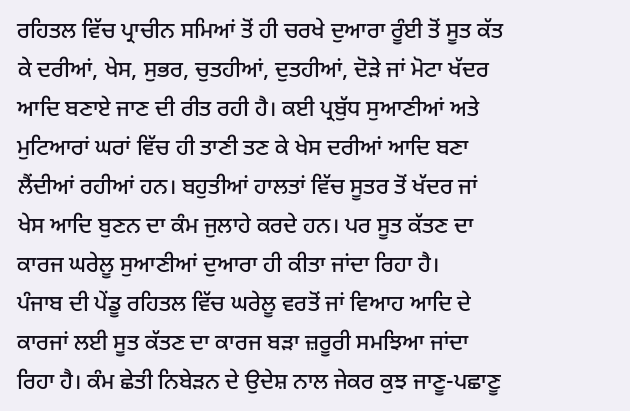ਰਹਿਤਲ ਵਿੱਚ ਪ੍ਰਾਚੀਨ ਸਮਿਆਂ ਤੋਂ ਹੀ ਚਰਖੇ ਦੁਆਰਾ ਰੂੰਈ ਤੋਂ ਸੂਤ ਕੱਤ ਕੇ ਦਰੀਆਂ, ਖੇਸ, ਸੁਭਰ, ਚੁਤਹੀਆਂ, ਦੁਤਹੀਆਂ, ਦੋੜੇ ਜਾਂ ਮੋਟਾ ਖੱਦਰ ਆਦਿ ਬਣਾਏ ਜਾਣ ਦੀ ਰੀਤ ਰਹੀ ਹੈ। ਕਈ ਪ੍ਰਬੁੱਧ ਸੁਆਣੀਆਂ ਅਤੇ ਮੁਟਿਆਰਾਂ ਘਰਾਂ ਵਿੱਚ ਹੀ ਤਾਣੀ ਤਣ ਕੇ ਖੇਸ ਦਰੀਆਂ ਆਦਿ ਬਣਾ ਲੈਂਦੀਆਂ ਰਹੀਆਂ ਹਨ। ਬਹੁਤੀਆਂ ਹਾਲਤਾਂ ਵਿੱਚ ਸੂਤਰ ਤੋਂ ਖੱਦਰ ਜਾਂ ਖੇਸ ਆਦਿ ਬੁਣਨ ਦਾ ਕੰਮ ਜੁਲਾਹੇ ਕਰਦੇ ਹਨ। ਪਰ ਸੂਤ ਕੱਤਣ ਦਾ ਕਾਰਜ ਘਰੇਲੂ ਸੁਆਣੀਆਂ ਦੁਆਰਾ ਹੀ ਕੀਤਾ ਜਾਂਦਾ ਰਿਹਾ ਹੈ।
ਪੰਜਾਬ ਦੀ ਪੇਂਡੂ ਰਹਿਤਲ ਵਿੱਚ ਘਰੇਲੂ ਵਰਤੋਂ ਜਾਂ ਵਿਆਹ ਆਦਿ ਦੇ ਕਾਰਜਾਂ ਲਈ ਸੂਤ ਕੱਤਣ ਦਾ ਕਾਰਜ ਬੜਾ ਜ਼ਰੂਰੀ ਸਮਝਿਆ ਜਾਂਦਾ ਰਿਹਾ ਹੈ। ਕੰਮ ਛੇਤੀ ਨਿਬੇੜਨ ਦੇ ਉਦੇਸ਼ ਨਾਲ ਜੇਕਰ ਕੁਝ ਜਾਣੂ-ਪਛਾਣੂ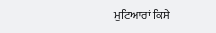ਮੁਟਿਆਰਾਂ ਕਿਸੇ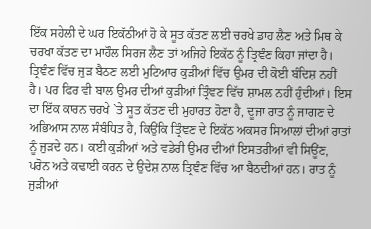ਇੱਕ ਸਹੇਲੀ ਦੇ ਘਰ ਇਕੱਠੀਆਂ ਹੋ ਕੇ ਸੂਤ ਕੱਤਣ ਲਈ ਚਰਖੇ ਡਾਹ ਲੈਣ ਅਤੇ ਮਿਥ ਕੇ ਚਰਖਾ ਕੱਤਣ ਦਾ ਮਾਹੌਲ ਸਿਰਜ ਲੈਣ ਤਾਂ ਅਜਿਹੇ ਇਕੱਠ ਨੂੰ ਤ੍ਰਿਞੰਣ ਕਿਹਾ ਜਾਂਦਾ ਹੈ।
ਤ੍ਰਿਞੰਣ ਵਿੱਚ ਜੁੜ ਬੈਠਣ ਲਈ ਮੁਟਿਆਰ ਕੁੜੀਆਂ ਵਿੱਚ ਉਮਰ ਦੀ ਕੋਈ ਬੰਦਿਸ਼ ਨਹੀਂ ਹੈ। ਪਰ ਫਿਰ ਵੀ ਬਾਲ ਉਮਰ ਦੀਆਂ ਕੁੜੀਆਂ ਤ੍ਰਿੰਞਣ ਵਿੱਚ ਸ਼ਾਮਲ ਨਹੀਂ ਹੁੰਦੀਆਂ। ਇਸ ਦਾ ਇੱਕ ਕਾਰਨ ਚਰਖੇ `ਤੇ ਸੂਤ ਕੱਤਣ ਦੀ ਮੁਹਾਰਤ ਹੋਣਾ ਹੈ, ਦੂਜਾ ਰਾਤ ਨੂੰ ਜਾਗਣ ਦੇ ਅਭਿਆਸ ਨਾਲ ਸੰਬੰਧਿਤ ਹੈ, ਕਿਉਂਕਿ ਤ੍ਰਿੰਞਣ ਦੇ ਇਕੱਠ ਅਕਸਰ ਸਿਆਲਾਂ ਦੀਆਂ ਰਾਤਾਂ ਨੂੰ ਜੁੜਦੇ ਹਨ। ਕਈ ਕੁੜੀਆਂ ਅਤੇ ਵਡੇਰੀ ਉਮਰ ਦੀਆਂ ਇਸਤਰੀਆਂ ਵੀ ਸਿਊਂਣ, ਪਰੋਨ ਅਤੇ ਕਢਾਈ ਕਰਨ ਦੇ ਉਦੇਸ਼ ਨਾਲ ਤ੍ਰਿਞੰਣ ਵਿੱਚ ਆ ਬੈਠਦੀਆਂ ਹਨ। ਰਾਤ ਨੂੰ ਜੁੜੀਆਂ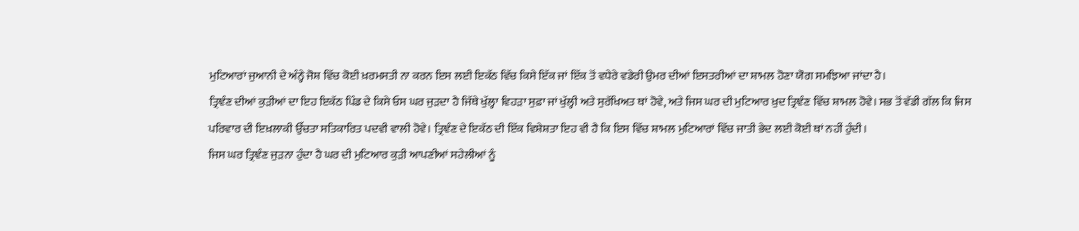ਮੁਟਿਆਰਾਂ ਜੁਆਨੀ ਦੇ ਅੰਨ੍ਹੇ ਜੋਸ਼ ਵਿੱਚ ਕੋਈ ਖ਼ਰਮਸਤੀ ਨਾ ਕਰਨ ਇਸ ਲਈ ਇਕੱਠ ਵਿੱਚ ਕਿਸੇ ਇੱਕ ਜਾਂ ਇੱਕ ਤੋਂ ਵਧੇਰੇ ਵਡੇਰੀ ਉਮਰ ਦੀਆਂ ਇਸਤਰੀਆਂ ਦਾ ਸ਼ਾਮਲ ਹੋਣਾ ਯੋਗ ਸਮਝਿਆ ਜਾਂਦਾ ਹੈ।
ਤ੍ਰਿਞੰਣ ਦੀਆਂ ਕੁੜੀਆਂ ਦਾ ਇਹ ਇਕੱਠ ਪਿੰਡ ਦੇ ਕਿਸੇ ਓਸ ਘਰ ਜੁੜਦਾ ਹੈ ਜਿੱਥੇ ਖੁੱਲ੍ਹਾ ਵਿਹੜਾ ਸੁਫ਼ਾ ਜਾਂ ਖੁੱਲ੍ਹੀ ਅਤੇ ਸੁਰੱਖਿਅਤ ਥਾਂ ਹੋਵੇ, ਅਤੇ ਜਿਸ ਘਰ ਦੀ ਮੁਟਿਆਰ ਖ਼ੁਦ ਤ੍ਰਿਞੰਣ ਵਿੱਚ ਸ਼ਾਮਲ ਹੋਵੇ। ਸਭ ਤੋਂ ਵੱਡੀ ਗੱਲ ਕਿ ਜਿਸ ਪਰਿਵਾਰ ਦੀ ਇਖ਼ਲਾਕੀ ਉੱਚਤਾ ਸਤਿਕਾਰਿਤ ਪਦਵੀ ਵਾਲੀ ਹੋਵੇ। ਤ੍ਰਿਞੰਣ ਦੇ ਇਕੱਠ ਦੀ ਇੱਕ ਵਿਸ਼ੇਸ਼ਤਾ ਇਹ ਵੀ ਹੈ ਕਿ ਇਸ ਵਿੱਚ ਸ਼ਾਮਲ ਮੁਟਿਆਰਾਂ ਵਿੱਚ ਜਾਤੀ ਭੇਦ ਲਈ ਕੋਈ ਥਾਂ ਨਹੀਂ ਹੁੰਦੀ।
ਜਿਸ ਘਰ ਤ੍ਰਿਞੰਣ ਜੁੜਨਾ ਹੁੰਦਾ ਹੈ ਘਰ ਦੀ ਮੁਟਿਆਰ ਕੁੜੀ ਆਪਣੀਆਂ ਸਹੇਲੀਆਂ ਨੂੰ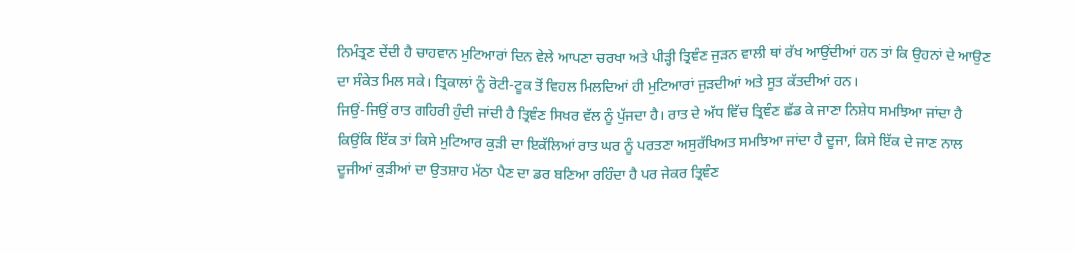ਨਿਮੰਤ੍ਰਣ ਦੇਂਦੀ ਹੈ ਚਾਹਵਾਨ ਮੁਟਿਆਰਾਂ ਦਿਨ ਵੇਲੇ ਆਪਣਾ ਚਰਖਾ ਅਤੇ ਪੀੜ੍ਹੀ ਤ੍ਰਿਞੰਣ ਜੁੜਨ ਵਾਲੀ ਥਾਂ ਰੱਖ ਆਉਂਦੀਆਂ ਹਨ ਤਾਂ ਕਿ ਉਹਨਾਂ ਦੇ ਆਉਣ ਦਾ ਸੰਕੇਤ ਮਿਲ ਸਕੇ। ਤ੍ਰਿਕਾਲਾਂ ਨੂੰ ਰੋਟੀ-ਟੂਕ ਤੋਂ ਵਿਹਲ ਮਿਲਦਿਆਂ ਹੀ ਮੁਟਿਆਰਾਂ ਜੁੜਦੀਆਂ ਅਤੇ ਸੂਤ ਕੱਤਦੀਆਂ ਹਨ।
ਜਿਉਂ-ਜਿਉਂ ਰਾਤ ਗਹਿਰੀ ਹੁੰਦੀ ਜਾਂਦੀ ਹੈ ਤ੍ਰਿਞੰਣ ਸਿਖਰ ਵੱਲ ਨੂੰ ਪੁੱਜਦਾ ਹੈ। ਰਾਤ ਦੇ ਅੱਧ ਵਿੱਚ ਤ੍ਰਿਞੰਣ ਛੱਡ ਕੇ ਜਾਣਾ ਨਿਸ਼ੇਧ ਸਮਝਿਆ ਜਾਂਦਾ ਹੈ ਕਿਉਂਕਿ ਇੱਕ ਤਾਂ ਕਿਸੇ ਮੁਟਿਆਰ ਕੁੜੀ ਦਾ ਇਕੱਲਿਆਂ ਰਾਤ ਘਰ ਨੂੰ ਪਰਤਣਾ ਅਸੁਰੱਖਿਅਤ ਸਮਝਿਆ ਜਾਂਦਾ ਹੈ ਦੂਜਾ, ਕਿਸੇ ਇੱਕ ਦੇ ਜਾਣ ਨਾਲ ਦੂਜੀਆਂ ਕੁੜੀਆਂ ਦਾ ਉਤਸ਼ਾਹ ਮੱਠਾ ਪੈਣ ਦਾ ਡਰ ਬਣਿਆ ਰਹਿੰਦਾ ਹੈ ਪਰ ਜੇਕਰ ਤ੍ਰਿਞੰਣ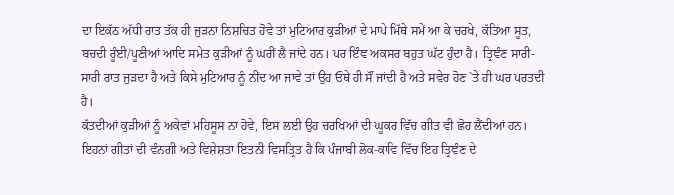ਦਾ ਇਕੱਠ ਅੱਧੀ ਰਾਤ ਤੱਕ ਹੀ ਜੁੜਨਾ ਨਿਸ਼ਚਿਤ ਹੋਵੇ ਤਾਂ ਮੁਟਿਆਰ ਕੁੜੀਆਂ ਦੇ ਮਾਪੇ ਮਿੱਥੇ ਸਮੇਂ ਆ ਕੇ ਚਰਖੇ, ਕੱਤਿਆ ਸੂਤ, ਬਚਦੀ ਰੂੰਈ/ਪੂਣੀਆਂ ਆਦਿ ਸਮੇਤ ਕੁੜੀਆਂ ਨੂੰ ਘਰੀਂ ਲੈ ਜਾਂਦੇ ਹਨ। ਪਰ ਇੰਞ ਅਕਸਰ ਬਹੁਤ ਘੱਟ ਹੁੰਦਾ ਹੈ। ਤ੍ਰਿਞੰਣ ਸਾਰੀ- ਸਾਰੀ ਰਾਤ ਜੁੜਦਾ ਹੈ ਅਤੇ ਕਿਸੇ ਮੁਟਿਆਰ ਨੂੰ ਨੀਂਦ ਆ ਜਾਵੇ ਤਾਂ ਉਹ ਓਥੇ ਹੀ ਸੌਂ ਜਾਂਦੀ ਹੈ ਅਤੇ ਸਵੇਰ ਹੋਣ `ਤੇ ਹੀ ਘਰ ਪਰਤਦੀ ਹੈ।
ਕੱਤਦੀਆਂ ਕੁੜੀਆਂ ਨੂੰ ਅਕੇਵਾਂ ਮਹਿਸੂਸ ਨਾ ਹੋਵੇ, ਇਸ ਲਈ ਉਹ ਚਰਖਿਆਂ ਦੀ ਘੂਕਰ ਵਿੱਚ ਗੀਤ ਵੀ ਛੋਹ ਲੈਂਦੀਆਂ ਹਨ। ਇਹਨਾਂ ਗੀਤਾਂ ਦੀ ਵੰਨਗੀ ਅਤੇ ਵਿਸ਼ੇਸ਼ਤਾ ਇਤਨੀ ਵਿਸਤ੍ਰਿਤ ਹੈ ਕਿ ਪੰਜਾਬੀ ਲੋਕ-ਕਾਵਿ ਵਿੱਚ ਇਹ ਤ੍ਰਿਞੰਣ ਦੇ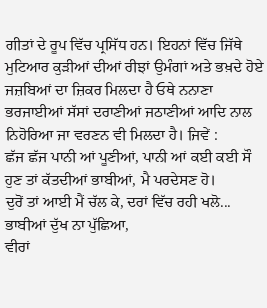ਗੀਤਾਂ ਦੇ ਰੂਪ ਵਿੱਚ ਪ੍ਰਸਿੱਧ ਹਨ। ਇਹਨਾਂ ਵਿੱਚ ਜਿੱਥੇ ਮੁਟਿਆਰ ਕੁੜੀਆਂ ਦੀਆਂ ਰੀਝਾਂ ਉਮੰਗਾਂ ਅਤੇ ਭਖ਼ਦੇ ਹੋਏ ਜਜ਼ਬਿਆਂ ਦਾ ਜ਼ਿਕਰ ਮਿਲਦਾ ਹੈ ਓਥੇ ਨਨਾਣਾ ਭਰਜਾਈਆਂ ਸੱਸਾਂ ਦਰਾਣੀਆਂ ਜਠਾਣੀਆਂ ਆਦਿ ਨਾਲ ਨਿਹੋਰਿਆ ਜਾ ਵਰਣਨ ਵੀ ਮਿਲਦਾ ਹੈ। ਜਿਵੇਂ :
ਛੱਜ ਛੱਜ ਪਾਨੀ ਆਂ ਪੂਣੀਆਂ, ਪਾਨੀ ਆਂ ਕਈ ਕਈ ਸੌ
ਹੁਣ ਤਾਂ ਕੱਤਦੀਆਂ ਭਾਬੀਆਂ, ਮੈ ਪਰਦੇਸਣ ਹੋ।
ਦੁਰੋਂ ਤਾਂ ਆਈ ਮੈਂ ਚੱਲ ਕੇ, ਦਰਾਂ ਵਿੱਚ ਰਹੀ ਖਲੋ...
ਭਾਬੀਆਂ ਦੁੱਖ ਨਾ ਪੁੱਛਿਆ,
ਵੀਰਾਂ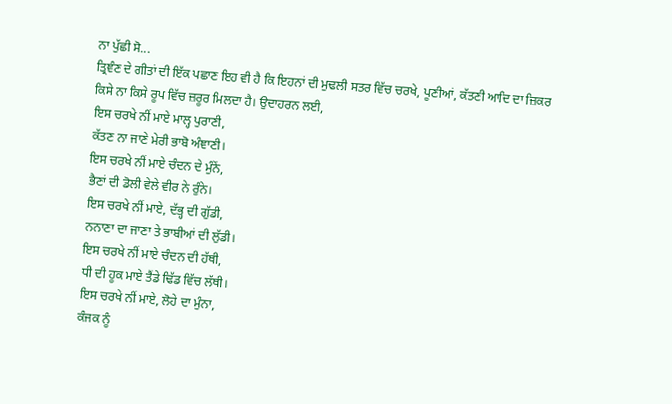ਨਾ ਪੁੱਛੀ ਸੋ...
ਤ੍ਰਿਞੰਣ ਦੇ ਗੀਤਾਂ ਦੀ ਇੱਕ ਪਛਾਣ ਇਹ ਵੀ ਹੈ ਕਿ ਇਹਨਾਂ ਦੀ ਮੁਢਲੀ ਸਤਰ ਵਿੱਚ ਚਰਖੇ, ਪੂਣੀਆਂ, ਕੱਤਣੀ ਆਦਿ ਦਾ ਜ਼ਿਕਰ ਕਿਸੇ ਨਾ ਕਿਸੇ ਰੂਪ ਵਿੱਚ ਜ਼ਰੂਰ ਮਿਲਦਾ ਹੈ। ਉਦਾਹਰਨ ਲਈ,
ਇਸ ਚਰਖੇ ਨੀਂ ਮਾਏ ਮਾਲ੍ਹ ਪੁਰਾਣੀ,
ਕੱਤਣ ਨਾ ਜਾਣੇ ਮੇਰੀ ਭਾਬੋ ਅੰਞਾਣੀ।
ਇਸ ਚਰਖੇ ਨੀਂ ਮਾਏ ਚੰਦਨ ਦੇ ਮੁੰਨੇਂ,
ਭੈਣਾਂ ਦੀ ਡੋਲੀ ਵੇਲੇ ਵੀਰ ਨੇ ਰੁੰਨੇ।
ਇਸ ਚਰਖੇ ਨੀਂ ਮਾਏ, ਦੱਭ੍ਹ ਦੀ ਗੁੱਡੀ,
ਨਨਾਣਾ ਦਾ ਜਾਣਾ ਤੇ ਭਾਬੀਆਂ ਦੀ ਲੁੱਡੀ।
ਇਸ ਚਰਖੇ ਨੀਂ ਮਾਏ ਚੰਦਨ ਦੀ ਹੱਥੀ,
ਧੀ ਦੀ ਹੂਕ ਮਾਏ ਤੈਂਡੇ ਢਿੱਡ ਵਿੱਚ ਲੱਥੀ।
ਇਸ ਚਰਖੇ ਨੀਂ ਮਾਏ, ਲੋਹੇ ਦਾ ਮੁੰਨਾ,
ਕੰਜਕ ਨੂੰ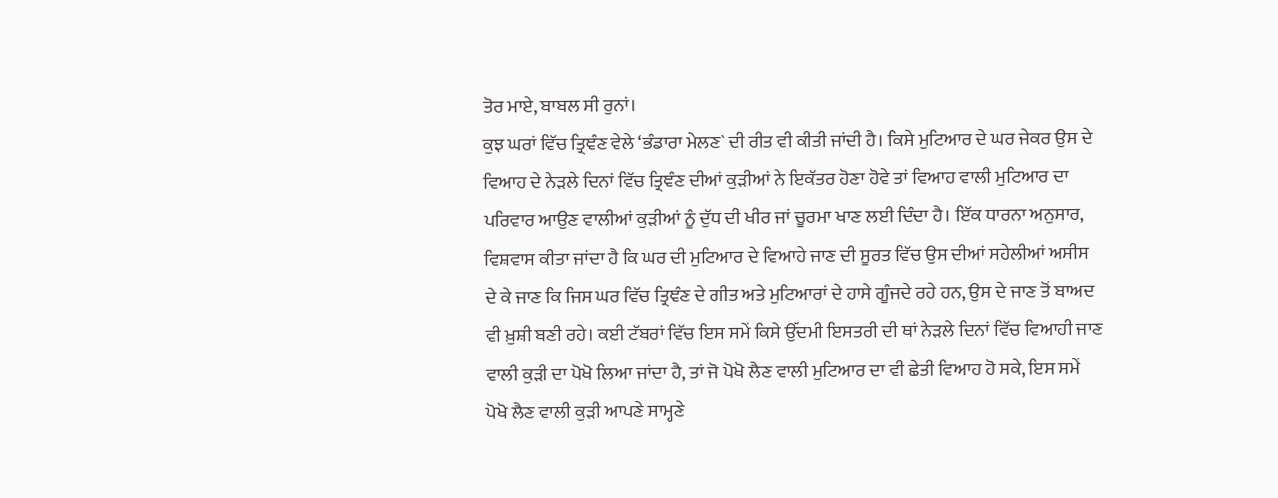ਤੋਰ ਮਾਏ, ਬਾਬਲ ਸੀ ਰੁਨਾਂ।
ਕੁਝ ਘਰਾਂ ਵਿੱਚ ਤ੍ਰਿਞੰਣ ਵੇਲੇ ‘ਭੰਡਾਰਾ ਮੇਲਣ` ਦੀ ਰੀਤ ਵੀ ਕੀਤੀ ਜਾਂਦੀ ਹੈ। ਕਿਸੇ ਮੁਟਿਆਰ ਦੇ ਘਰ ਜੇਕਰ ਉਸ ਦੇ ਵਿਆਹ ਦੇ ਨੇੜਲੇ ਦਿਨਾਂ ਵਿੱਚ ਤ੍ਰਿਞੰਣ ਦੀਆਂ ਕੁੜੀਆਂ ਨੇ ਇਕੱਤਰ ਹੋਣਾ ਹੋਵੇ ਤਾਂ ਵਿਆਹ ਵਾਲੀ ਮੁਟਿਆਰ ਦਾ ਪਰਿਵਾਰ ਆਉਣ ਵਾਲੀਆਂ ਕੁੜੀਆਂ ਨੂੰ ਦੁੱਧ ਦੀ ਖੀਰ ਜਾਂ ਚੂਰਮਾ ਖਾਣ ਲਈ ਦਿੰਦਾ ਹੈ। ਇੱਕ ਧਾਰਨਾ ਅਨੁਸਾਰ, ਵਿਸ਼ਵਾਸ ਕੀਤਾ ਜਾਂਦਾ ਹੈ ਕਿ ਘਰ ਦੀ ਮੁਟਿਆਰ ਦੇ ਵਿਆਹੇ ਜਾਣ ਦੀ ਸੂਰਤ ਵਿੱਚ ਉਸ ਦੀਆਂ ਸਹੇਲੀਆਂ ਅਸੀਸ ਦੇ ਕੇ ਜਾਣ ਕਿ ਜਿਸ ਘਰ ਵਿੱਚ ਤ੍ਰਿਞੰਣ ਦੇ ਗੀਤ ਅਤੇ ਮੁਟਿਆਰਾਂ ਦੇ ਹਾਸੇ ਗੂੰਜਦੇ ਰਹੇ ਹਨ, ਉਸ ਦੇ ਜਾਣ ਤੋਂ ਬਾਅਦ ਵੀ ਖ਼ੁਸ਼ੀ ਬਣੀ ਰਹੇ। ਕਈ ਟੱਬਰਾਂ ਵਿੱਚ ਇਸ ਸਮੇਂ ਕਿਸੇ ਉੱਦਮੀ ਇਸਤਰੀ ਦੀ ਥਾਂ ਨੇੜਲੇ ਦਿਨਾਂ ਵਿੱਚ ਵਿਆਹੀ ਜਾਣ ਵਾਲੀ ਕੁੜੀ ਦਾ ਪੋਖੋ ਲਿਆ ਜਾਂਦਾ ਹੈ, ਤਾਂ ਜੋ ਪੋਖੋ ਲੈਣ ਵਾਲੀ ਮੁਟਿਆਰ ਦਾ ਵੀ ਛੇਤੀ ਵਿਆਹ ਹੋ ਸਕੇ, ਇਸ ਸਮੇਂ ਪੋਖੋ ਲੈਣ ਵਾਲੀ ਕੁੜੀ ਆਪਣੇ ਸਾਮ੍ਹਣੇ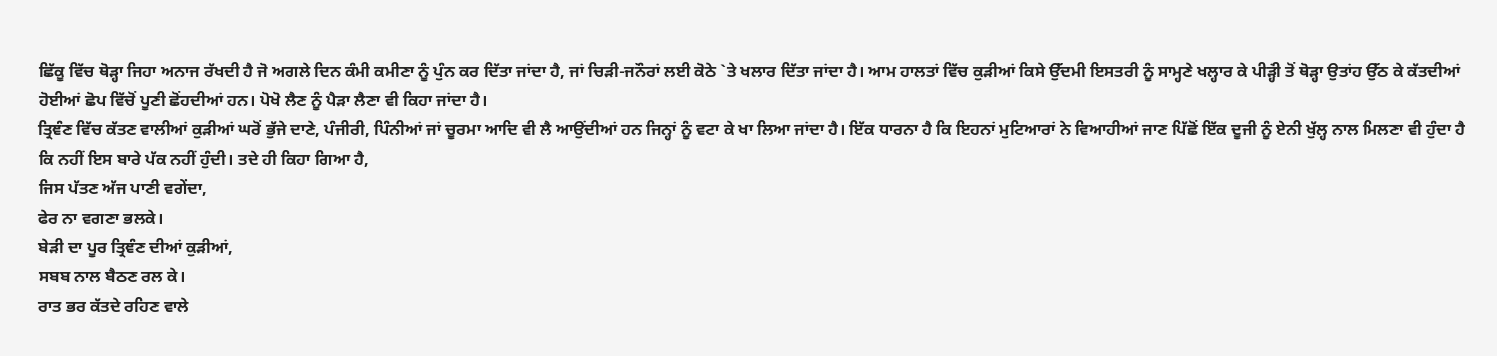ਛਿੱਕੂ ਵਿੱਚ ਥੋੜ੍ਹਾ ਜਿਹਾ ਅਨਾਜ ਰੱਖਦੀ ਹੈ ਜੋ ਅਗਲੇ ਦਿਨ ਕੰਮੀ ਕਮੀਣਾ ਨੂੰ ਪੁੰਨ ਕਰ ਦਿੱਤਾ ਜਾਂਦਾ ਹੈ, ਜਾਂ ਚਿੜੀ-ਜਨੌਰਾਂ ਲਈ ਕੋਠੇ `ਤੇ ਖਲਾਰ ਦਿੱਤਾ ਜਾਂਦਾ ਹੈ। ਆਮ ਹਾਲਤਾਂ ਵਿੱਚ ਕੁੜੀਆਂ ਕਿਸੇ ਉੱਦਮੀ ਇਸਤਰੀ ਨੂੰ ਸਾਮ੍ਹਣੇ ਖਲ੍ਹਾਰ ਕੇ ਪੀੜ੍ਹਂੀ ਤੋਂ ਥੋੜ੍ਹਾ ਉਤਾਂਹ ਉੱਠ ਕੇ ਕੱਤਦੀਆਂ ਹੋਈਆਂ ਛੋਪ ਵਿੱਚੋਂ ਪੂਣੀ ਛੋਂਹਦੀਆਂ ਹਨ। ਪੋਖੋ ਲੈਣ ਨੂੰ ਪੈੜਾ ਲੈਣਾ ਵੀ ਕਿਹਾ ਜਾਂਦਾ ਹੈ।
ਤ੍ਰਿਞੰਣ ਵਿੱਚ ਕੱਤਣ ਵਾਲੀਆਂ ਕੁੜੀਆਂ ਘਰੋਂ ਭੁੱਜੇ ਦਾਣੇ, ਪੰਜੀਰੀ, ਪਿੰਨੀਆਂ ਜਾਂ ਚੂਰਮਾ ਆਦਿ ਵੀ ਲੈ ਆਉਂਦੀਆਂ ਹਨ ਜਿਨ੍ਹਾਂ ਨੂੰ ਵਟਾ ਕੇ ਖਾ ਲਿਆ ਜਾਂਦਾ ਹੈ। ਇੱਕ ਧਾਰਨਾ ਹੈ ਕਿ ਇਹਨਾਂ ਮੁਟਿਆਰਾਂ ਨੇ ਵਿਆਹੀਆਂ ਜਾਣ ਪਿੱਛੋਂ ਇੱਕ ਦੂਜੀ ਨੂੰ ਏਨੀ ਖੁੱਲ੍ਹ ਨਾਲ ਮਿਲਣਾ ਵੀ ਹੁੰਦਾ ਹੈ ਕਿ ਨਹੀਂ ਇਸ ਬਾਰੇ ਪੱਕ ਨਹੀਂ ਹੁੰਦੀ। ਤਦੇ ਹੀ ਕਿਹਾ ਗਿਆ ਹੈ,
ਜਿਸ ਪੱਤਣ ਅੱਜ ਪਾਣੀ ਵਗੇਂਦਾ,
ਫੇਰ ਨਾ ਵਗਣਾ ਭਲਕੇ।
ਬੇੜੀ ਦਾ ਪੂਰ ਤ੍ਰਿਞੰਣ ਦੀਆਂ ਕੁੜੀਆਂ,
ਸਬਬ ਨਾਲ ਬੈਠਣ ਰਲ ਕੇ।
ਰਾਤ ਭਰ ਕੱਤਦੇ ਰਹਿਣ ਵਾਲੇ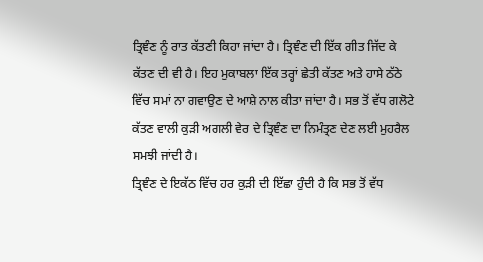ਤ੍ਰਿਞੰਣ ਨੂੰ ਰਾਤ ਕੱਤਣੀ ਕਿਹਾ ਜਾਂਦਾ ਹੈ। ਤ੍ਰਿਞੰਣ ਦੀ ਇੱਕ ਗੀਤ ਜਿੱਦ ਕੇ ਕੱਤਣ ਦੀ ਵੀ ਹੈ। ਇਹ ਮੁਕਾਬਲਾ ਇੱਕ ਤਰ੍ਹਾਂ ਛੇਤੀ ਕੱਤਣ ਅਤੇ ਹਾਸੇ ਠੱਠੇ ਵਿੱਚ ਸਮਾਂ ਨਾ ਗਵਾਉਣ ਦੇ ਆਸ਼ੇ ਨਾਲ ਕੀਤਾ ਜਾਂਦਾ ਹੈ। ਸਭ ਤੋਂ ਵੱਧ ਗਲੋਟੇ ਕੱਤਣ ਵਾਲੀ ਕੁੜੀ ਅਗਲੀ ਵੇਰ ਦੇ ਤ੍ਰਿਞੰਣ ਦਾ ਨਿਮੰਤ੍ਰਣ ਦੇਣ ਲਈ ਮੁਹਰੈਲ ਸਮਝੀ ਜਾਂਦੀ ਹੈ।
ਤ੍ਰਿਞੰਣ ਦੇ ਇਕੱਠ ਵਿੱਚ ਹਰ ਕੁੜੀ ਦੀ ਇੱਛਾ ਹੁੰਦੀ ਹੈ ਕਿ ਸਭ ਤੋਂ ਵੱਧ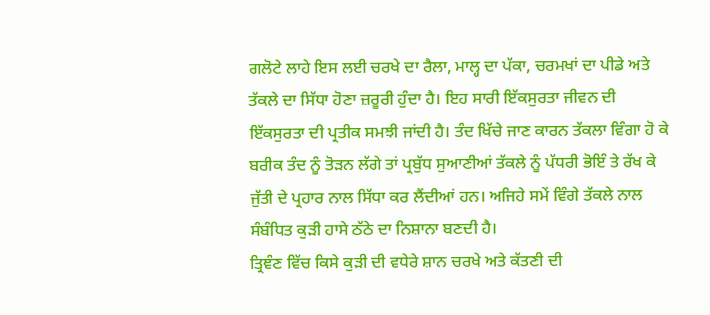ਗਲੋਟੇ ਲਾਹੇ ਇਸ ਲਈ ਚਰਖੇ ਦਾ ਰੈਲਾ, ਮਾਲ੍ਹ ਦਾ ਪੱਕਾ, ਚਰਮਖਾਂ ਦਾ ਪੀਡੇ ਅਤੇ ਤੱਕਲੇ ਦਾ ਸਿੱਧਾ ਹੋਣਾ ਜ਼ਰੂਰੀ ਹੁੰਦਾ ਹੈ। ਇਹ ਸਾਰੀ ਇੱਕਸੁਰਤਾ ਜੀਵਨ ਦੀ ਇੱਕਸੁਰਤਾ ਦੀ ਪ੍ਰਤੀਕ ਸਮਝੀ ਜਾਂਦੀ ਹੈ। ਤੰਦ ਖਿੱਚੇ ਜਾਣ ਕਾਰਨ ਤੱਕਲਾ ਵਿੰਗਾ ਹੋ ਕੇ ਬਰੀਕ ਤੰਦ ਨੂੰ ਤੋੜਨ ਲੱਗੇ ਤਾਂ ਪ੍ਰਬੁੱਧ ਸੁਆਣੀਆਂ ਤੱਕਲੇ ਨੂੰ ਪੱਧਰੀ ਭੋਇੰ ਤੇ ਰੱਖ ਕੇ ਜੁੱਤੀ ਦੇ ਪ੍ਰਹਾਰ ਨਾਲ ਸਿੱਧਾ ਕਰ ਲੈਂਦੀਆਂ ਹਨ। ਅਜਿਹੇ ਸਮੇਂ ਵਿੰਗੇ ਤੱਕਲੇ ਨਾਲ ਸੰਬੰਧਿਤ ਕੁੜੀ ਹਾਸੇ ਠੱਠੇ ਦਾ ਨਿਸ਼ਾਨਾ ਬਣਦੀ ਹੈ।
ਤ੍ਰਿਞੰਣ ਵਿੱਚ ਕਿਸੇ ਕੁੜੀ ਦੀ ਵਧੇਰੇ ਸ਼ਾਨ ਚਰਖੇ ਅਤੇ ਕੱਤਣੀ ਦੀ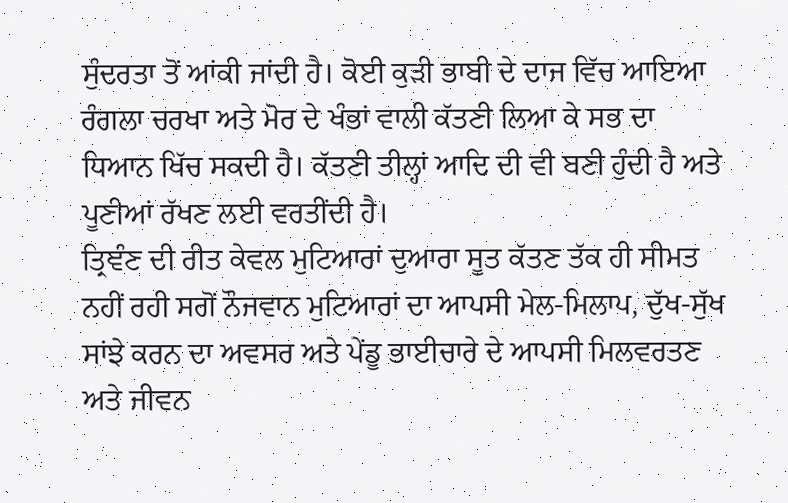ਸੁੰਦਰਤਾ ਤੋਂ ਆਂਕੀ ਜਾਂਦੀ ਹੈ। ਕੋਈ ਕੁੜੀ ਭਾਬੀ ਦੇ ਦਾਜ ਵਿੱਚ ਆਇਆ ਰੰਗਲਾ ਚਰਖਾ ਅਤੇ ਮੋਰ ਦੇ ਖੰਭਾਂ ਵਾਲੀ ਕੱਤਣੀ ਲਿਆ ਕੇ ਸਭ ਦਾ ਧਿਆਨ ਖਿੱਚ ਸਕਦੀ ਹੈ। ਕੱਤਣੀ ਤੀਲ੍ਹਾਂ ਆਦਿ ਦੀ ਵੀ ਬਣੀ ਹੁੰਦੀ ਹੈ ਅਤੇ ਪੂਣੀਆਂ ਰੱਖਣ ਲਈ ਵਰਤੀਂਦੀ ਹੈ।
ਤ੍ਰਿਞੰਣ ਦੀ ਰੀਤ ਕੇਵਲ ਮੁਟਿਆਰਾਂ ਦੁਆਰਾ ਸੂਤ ਕੱਤਣ ਤੱਕ ਹੀ ਸੀਮਤ ਨਹੀਂ ਰਹੀ ਸਗੋਂ ਨੌਜਵਾਨ ਮੁਟਿਆਰਾਂ ਦਾ ਆਪਸੀ ਮੇਲ-ਮਿਲਾਪ, ਦੁੱਖ-ਸੁੱਖ ਸਾਂਝੇ ਕਰਨ ਦਾ ਅਵਸਰ ਅਤੇ ਪੇਂਡੂ ਭਾਈਚਾਰੇ ਦੇ ਆਪਸੀ ਮਿਲਵਰਤਣ ਅਤੇ ਜੀਵਨ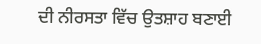ਦੀ ਨੀਰਸਤਾ ਵਿੱਚ ਉਤਸ਼ਾਹ ਬਣਾਈ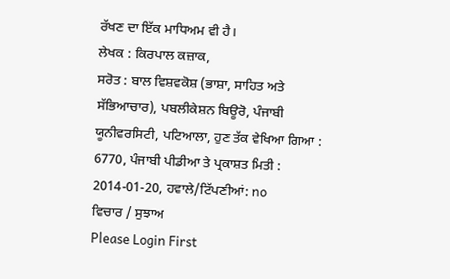ਰੱਖਣ ਦਾ ਇੱਕ ਮਾਧਿਅਮ ਵੀ ਹੈ।
ਲੇਖਕ : ਕਿਰਪਾਲ ਕਜ਼ਾਕ,
ਸਰੋਤ : ਬਾਲ ਵਿਸ਼ਵਕੋਸ਼ (ਭਾਸ਼ਾ, ਸਾਹਿਤ ਅਤੇ ਸੱਭਿਆਚਾਰ), ਪਬਲੀਕੇਸ਼ਨ ਬਿਊਰੋ, ਪੰਜਾਬੀ ਯੂਨੀਵਰਸਿਟੀ, ਪਟਿਆਲਾ, ਹੁਣ ਤੱਕ ਵੇਖਿਆ ਗਿਆ : 6770, ਪੰਜਾਬੀ ਪੀਡੀਆ ਤੇ ਪ੍ਰਕਾਸ਼ਤ ਮਿਤੀ : 2014-01-20, ਹਵਾਲੇ/ਟਿੱਪਣੀਆਂ: no
ਵਿਚਾਰ / ਸੁਝਾਅ
Please Login First